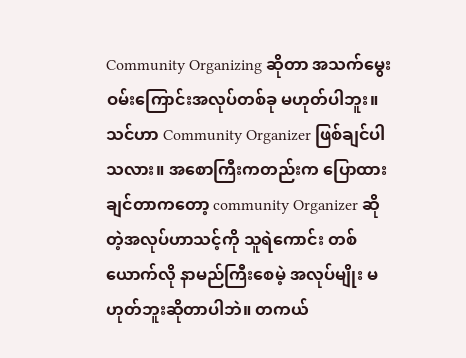Community Organizing ဆိုတာ အသက်မွေးဝမ်းကြောင်းအလုပ်တစ်ခု မဟုတ်ပါဘူး။
သင်ဟာ Community Organizer ဖြစ်ချင်ပါသလား။ အစောကြီးကတည်းက ပြောထားချင်တာကတော့ community Organizer ဆိုတဲ့အလုပ်ဟာသင့်ကို သူရဲကောင်း တစ်ယောက်လို နာမည်ကြီးစေမဲ့ အလုပ်မျိုး မဟုတ်ဘူးဆိုတာပါဘဲ။ တကယ်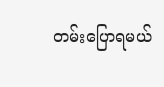တမ်းပြောရမယ်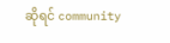ဆိုရင် community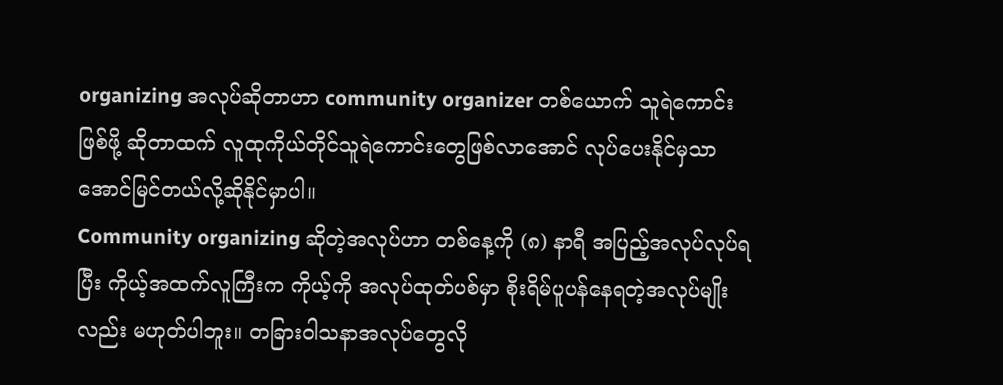organizing အလုပ်ဆိုတာဟာ community organizer တစ်ယောက် သူရဲကောင်းဖြစ်ဖို့ ဆိုတာထက် လူထုကိုယ်တိုင်သူရဲကောင်းတွေဖြစ်လာအောင် လုပ်ပေးနိုင်မှသာ အောင်မြင်တယ်လို့ဆိုနိုင်မှာပါ။
Community organizing ဆိုတဲ့အလုပ်ဟာ တစ်နေ့ကို (၈) နာရီ အပြည့်အလုပ်လုပ်ရပြီး ကိုယ့်အထက်လူကြီးက ကိုယ့်ကို အလုပ်ထုတ်ပစ်မှာ စိုးရိမ်ပူပန်နေရတဲ့အလုပ်မျိုးလည်း မဟုတ်ပါဘူး။ တခြားဝါသနာအလုပ်တွေလို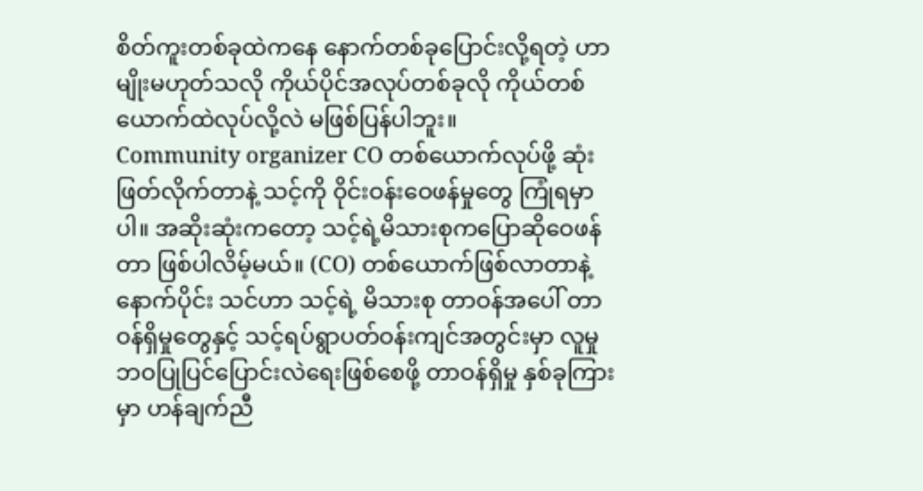စိတ်ကူးတစ်ခုထဲကနေ နောက်တစ်ခုပြောင်းလို့ရတဲ့ ဟာမျိုးမဟုတ်သလို ကိုယ်ပိုင်အလုပ်တစ်ခုလို ကိုယ်တစ်ယောက်ထဲလုပ်လို့လဲ မဖြစ်ပြန်ပါဘူး။
Community organizer CO တစ်ယောက်လုပ်ဖို့ ဆုံးဖြတ်လိုက်တာနဲ့ သင့်ကို ၀ိုင်းဝန်းဝေဖန်မှုတွေ ကြုံရမှာပါ။ အဆိုးဆုံးကတော့ သင့်ရဲ့မိသားစုကပြောဆိုဝေဖန်တာ ဖြစ်ပါလိမ့်မယ်။ (CO) တစ်ယောက်ဖြစ်လာတာနဲ့ နောက်ပိုင်း သင်ဟာ သင့်ရဲ့ မိသားစု တာဝန်အပေါ် တာဝန်ရှိမှုတွေနှင့် သင့်ရပ်ရွာပတ်ဝန်းကျင်အတွင်းမှာ လူမှုဘဝပြုပြင်ပြောင်းလဲရေးဖြစ်စေဖို့ တာဝန်ရှိမှု နှစ်ခုကြားမှာ ဟန်ချက်ညီ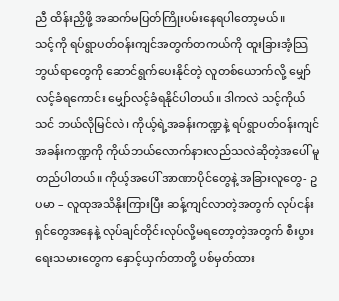ညီ ထိန်းညှိဖို့ အဆက်မပြတ်ကြိုးပမ်းနေရပါတော့မယ်။
သင့်ကို ရပ်ရွာပတ်ဝန်းကျင်အတွက်တကယ်ကို ထူးခြားအံ့သြဘွယ်ရာတွေကို ဆောင်ရွက်ပေးနိုင်တဲ့ လူတစ်ယောက်လို့ မျှော်လင့်ခံရကောင်း မျှော်လင့်ခံရနိုင်ပါတယ်။ ဒါကလဲ သင့်ကိုယ်သင် ဘယ်လိုမြင်လဲ၊ ကိုယ့်ရဲ့အခန်းကဏ္ဍနဲ့ ရပ်ရွာပတ်ဝန်းကျင် အခန်းကဏ္ဍကို ကိုယ်ဘယ်လောက်နားလည်သလဲဆိုတဲ့အပေါ် မူတည်ပါတယ်။ ကိုယ့်အပေါ် အာဏာပိုင်တွေနဲ့ အခြားလူတွေ- ဥပမာ – လူထုအသိနိုးကြားပြီး ဆန့်ကျင်လာတဲ့အတွက် လုပ်ငန်းရှင်တွေအနေနဲ့ လုပ်ချင်တိုင်းလုပ်လို့မရတော့တဲ့အတွက် စီးပွားရေးသမားတွေက နှောင့်ယှက်တာတို့ ပစ်မှတ်ထား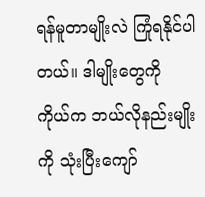ရန်မူတာမျိုးလဲ ကြုံရနိုင်ပါတယ်။ ဒါမျိုးတွေကို ကိုယ်က ဘယ်လိုနည်းမျိုး ကို သုံးပြီးကျော်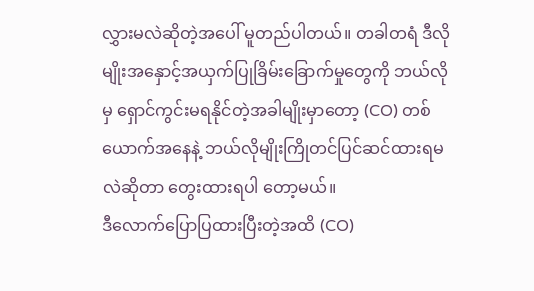လွှားမလဲဆိုတဲ့အပေါ် မူတည်ပါတယ်။ တခါတရံ ဒီလိုမျိုးအနှောင့်အယှက်ပြုခြိမ်းခြောက်မှုတွေကို ဘယ်လိုမှ ရှောင်ကွင်းမရနိုင်တဲ့အခါမျိုးမှာတော့ (CO) တစ်ယောက်အနေနဲ့ ဘယ်လိုမျိုးကြိုတင်ပြင်ဆင်ထားရမလဲဆိုတာ တွေးထားရပါ တော့မယ်။
ဒီလောက်ပြောပြထားပြီးတဲ့အထိ (CO)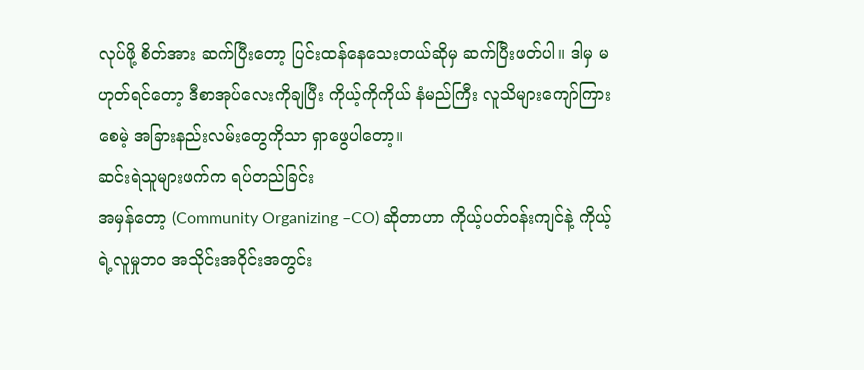လုပ်ဖို့ စိတ်အား ဆက်ပြီးတော့ ပြင်းထန်နေသေးတယ်ဆိုမှ ဆက်ပြီးဖတ်ပါ။ ဒါမှ မဟုတ်ရင်တော့ ဒီစာအုပ်လေးကိုချပြီး ကိုယ့်ကိုကိုယ် နံမည်ကြီး လူသိများကျော်ကြားစေမဲ့ အခြားနည်းလမ်းတွေကိုသာ ရှာဖွေပါတော့။
ဆင်းရဲသူများဖက်က ရပ်တည်ခြင်း
အမှန်တော့ (Community Organizing –CO) ဆိုတာဟာ ကိုယ့်ပတ်ဝန်းကျင်နဲ့ ကိုယ့်ရဲ့လူမှုဘဝ အသိုင်းအဝိုင်းအတွင်း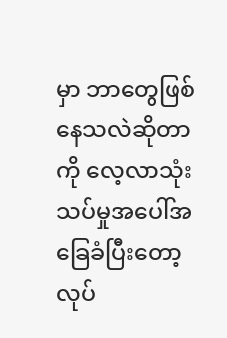မှာ ဘာတွေဖြစ်နေသလဲဆိုတာကို လေ့လာသုံးသပ်မှုအပေါ်အခြေခံပြီးတော့ လုပ်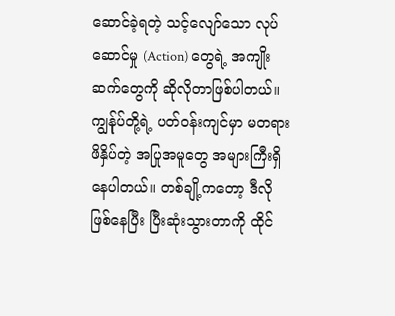ဆောင်ခဲ့ရတဲ့ သင့်လျော်သော လုပ်ဆောင်မှု (Action) တွေရဲ့ အကျိုးဆက်တွေကို ဆိုလိုတာဖြစ်ပါတယ်။ ကျွန်ုပ်တို့ရဲ့ ပတ်ဝန်းကျင်မှာ မတရားဖိနှိပ်တဲ့ အပြုအမူတွေ အများကြီးရှိနေပါတယ်။ တစ်ချို့ကတော့ ဒီလိုဖြစ်နေပြီး ပြီးဆုံးသွားတာကို ထိုင်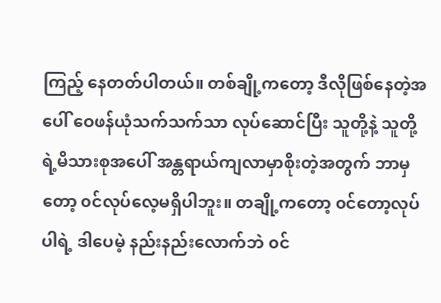ကြည့် နေတတ်ပါတယ်။ တစ်ချို့ကတော့ ဒီလိုဖြစ်နေတဲ့အပေါ် ဝေဖန်ယုံသက်သက်သာ လုပ်ဆောင်ပြီး သူတို့နဲ့ သူတို့ရဲ့မိသားစုအပေါ် အန္တရာယ်ကျလာမှာစိုးတဲ့အတွက် ဘာမှတော့ ၀င်လုပ်လေ့မရှိပါဘူး။ တချို့ကတော့ ၀င်တော့လုပ်ပါရဲ့ ဒါပေမဲ့ နည်းနည်းလောက်ဘဲ ၀င်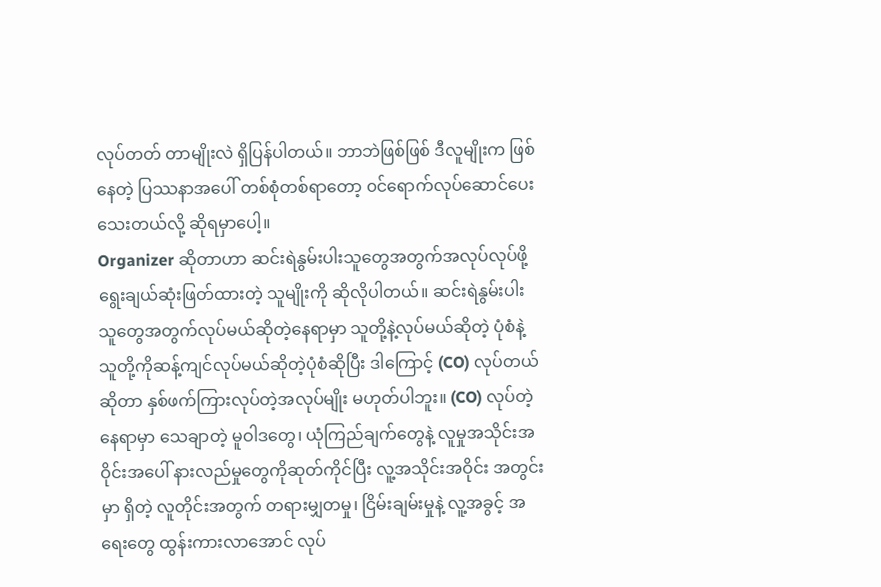လုပ်တတ် တာမျိုးလဲ ရှိပြန်ပါတယ်။ ဘာဘဲဖြစ်ဖြစ် ဒီလူမျိုးက ဖြစ်နေတဲ့ ပြဿနာအပေါ် တစ်စုံတစ်ရာတော့ ၀င်ရောက်လုပ်ဆောင်ပေးသေးတယ်လို့ ဆိုရမှာပေါ့။
Organizer ဆိုတာဟာ ဆင်းရဲနွမ်းပါးသူတွေအတွက်အလုပ်လုပ်ဖို့ ရွေးချယ်ဆုံးဖြတ်ထားတဲ့ သူမျိုးကို ဆိုလိုပါတယ်။ ဆင်းရဲနွမ်းပါးသူတွေအတွက်လုပ်မယ်ဆိုတဲ့နေရာမှာ သူတို့နဲ့လုပ်မယ်ဆိုတဲ့ ပုံစံနဲ့ သူတို့ကိုဆန့်ကျင်လုပ်မယ်ဆိုတဲ့ပုံစံဆိုပြီး ဒါကြောင့် (CO) လုပ်တယ်ဆိုတာ နှစ်ဖက်ကြားလုပ်တဲ့အလုပ်မျိုး မဟုတ်ပါဘူး။ (CO) လုပ်တဲ့နေရာမှာ သေချာတဲ့ မူဝါဒတွေ၊ ယုံကြည်ချက်တွေနဲ့ လူမှုအသိုင်းအဝိုင်းအပေါ် နားလည်မှုတွေကိုဆုတ်ကိုင်ပြီး လူ့အသိုင်းအဝိုင်း အတွင်းမှာ ရှိတဲ့ လူတိုင်းအတွက် တရားမျှတမှု၊ ငြိမ်းချမ်းမှုနဲ့ လူ့အခွင့် အရေးတွေ ထွန်းကားလာအောင် လုပ်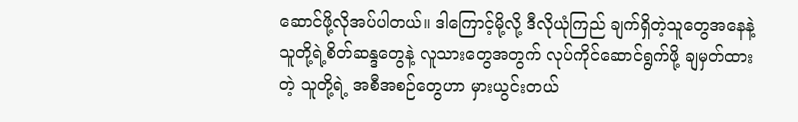ဆောင်ဖို့လိုအပ်ပါတယ်။ ဒါကြောင့်မို့လို့ ဒီလိုယုံကြည် ချက်ရှိတဲ့သူတွေအနေနဲ့ သူတို့ရဲ့စိတ်ဆန္ဒတွေနဲ့ လူသားတွေအတွက် လုပ်ကိုင်ဆောင်ရွက်ဖို့ ချမှတ်ထားတဲ့ သူတို့ရဲ့ အစီအစဉ်တွေဟာ မှားယွင်းတယ်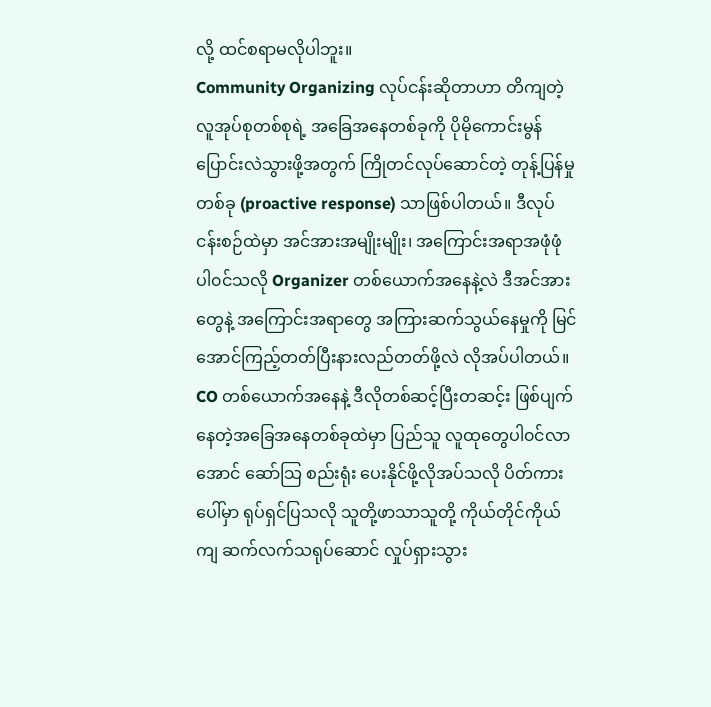လို့ ထင်စရာမလိုပါဘူး။
Community Organizing လုပ်ငန်းဆိုတာဟာ တိကျတဲ့လူအုပ်စုတစ်စုရဲ့ အခြေအနေတစ်ခုကို ပိုမိုကောင်းမွန် ပြောင်းလဲသွားဖို့အတွက် ကြိုတင်လုပ်ဆောင်တဲ့ တုန့်ပြန်မှုတစ်ခု (proactive response) သာဖြစ်ပါတယ်။ ဒီလုပ်ငန်းစဉ်ထဲမှာ အင်အားအမျိုးမျိုး၊ အကြောင်းအရာအဖုံဖုံ ပါ၀င်သလို Organizer တစ်ယောက်အနေနဲ့လဲ ဒီအင်အားတွေနဲ့ အကြောင်းအရာတွေ အကြားဆက်သွယ်နေမှုကို မြင်အောင်ကြည့်တတ်ပြီးနားလည်တတ်ဖို့လဲ လိုအပ်ပါတယ်။ CO တစ်ယောက်အနေနဲ့ ဒီလိုတစ်ဆင့်ပြီးတဆင့်း ဖြစ်ပျက်နေတဲ့အခြေအနေတစ်ခုထဲမှာ ပြည်သူ လူထုတွေပါ၀င်လာအောင် ဆော်သြ စည်းရုံး ပေးနိုင်ဖို့လိုအပ်သလို ပိတ်ကားပေါ်မှာ ရုပ်ရှင်ပြသလို သူတို့ဖာသာသူတို့ ကိုယ်တိုင်ကိုယ်ကျ ဆက်လက်သရုပ်ဆောင် လှုပ်ရှားသွား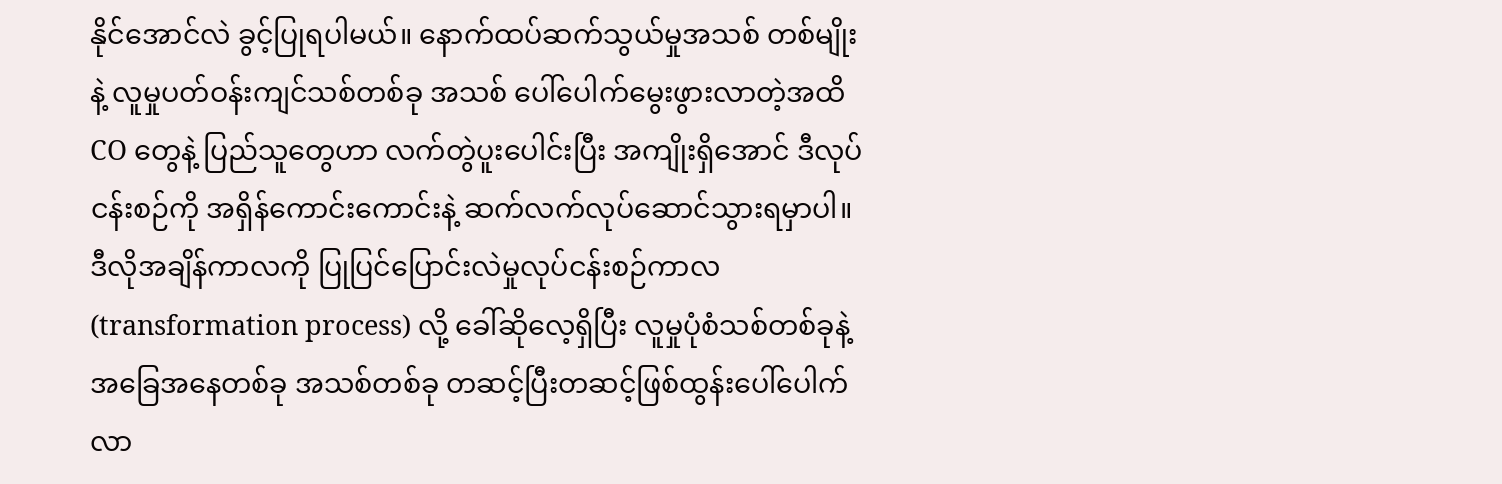နိုင်အောင်လဲ ခွင့်ပြုရပါမယ်။ နောက်ထပ်ဆက်သွယ်မှုအသစ် တစ်မျိုးနဲ့ လူမှုပတ်ဝန်းကျင်သစ်တစ်ခု အသစ် ပေါ်ပေါက်မွေးဖွားလာတဲ့အထိ CO တွေနဲ့ ပြည်သူတွေဟာ လက်တွဲပူးပေါင်းပြီး အကျိုးရှိအောင် ဒီလုပ်ငန်းစဉ်ကို အရှိန်ကောင်းကောင်းနဲ့ ဆက်လက်လုပ်ဆောင်သွားရမှာပါ။ ဒီလိုအချိန်ကာလကို ပြုပြင်ပြောင်းလဲမှုလုပ်ငန်းစဉ်ကာလ (transformation process) လို့ ခေါ်ဆိုလေ့ရှိပြီး လူမှုပုံစံသစ်တစ်ခုနဲ့ အခြေအနေတစ်ခု အသစ်တစ်ခု တဆင့်ပြီးတဆင့်ဖြစ်ထွန်းပေါ်ပေါက်လာ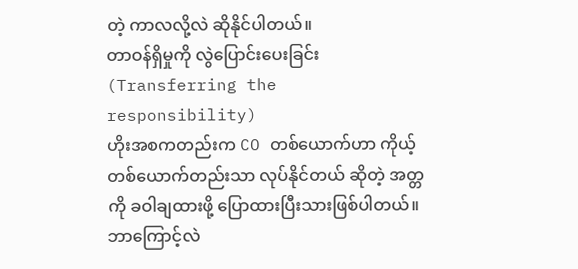တဲ့ ကာလလို့လဲ ဆိုနိုင်ပါတယ်။
တာဝန်ရှိမှုကို လွဲပြောင်းပေးခြင်း (Transferring the responsibility)
ဟိုးအစကတည်းက CO တစ်ယောက်ဟာ ကိုယ့်တစ်ယောက်တည်းသာ လုပ်နိုင်တယ် ဆိုတဲ့ အတ္တကို ခဝါချထားဖို့ ပြောထားပြီးသားဖြစ်ပါတယ်။ ဘာကြောင့်လဲ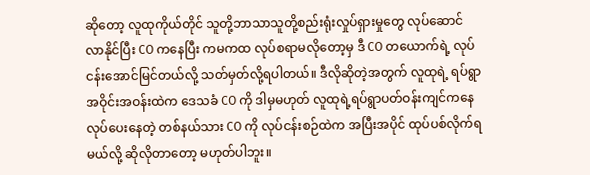ဆိုတော့ လူထုကိုယ်တိုင် သူတို့ဘာသာသူတို့စည်းရုံးလှုပ်ရှားမှုတွေ လုပ်ဆောင် လာနိုင်ပြီး CO ကနေပြီး ကမကထ လုပ်စရာမလိုတော့မှ ဒီ CO တယောက်ရဲ့ လုပ်ငန်းအောင်မြင်တယ်လို့ သတ်မှတ်လို့ရပါတယ်။ ဒီလိုဆိုတဲ့အတွက် လူထုရဲ့ ရပ်ရွာအဝိုင်းအဝန်းထဲက ဒေသခံ CO ကို ဒါမှမဟုတ် လူထုရဲ့ရပ်ရွာပတ်ဝန်းကျင်ကနေ လုပ်ပေးနေတဲ့ တစ်နယ်သား CO ကို လုပ်ငန်းစဉ်ထဲက အပြီးအပိုင် ထုပ်ပစ်လိုက်ရမယ်လို့ ဆိုလိုတာတော့ မဟုတ်ပါဘူး။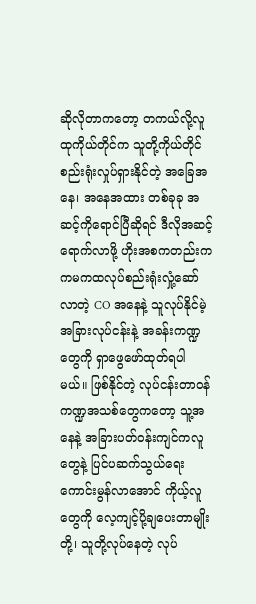ဆိုလိုတာကတော့ တကယ်လို့လူထုကိုယ်တိုင်က သူတို့ကိုယ်တိုင် စည်းရုံးလှုပ်ရှားနိုင်တဲ့ အခြေအနေ၊ အနေအထား တစ်ခုခု အဆင့်ကိုရောင်ပြီဆိုရင် ဒီလိုအဆင့်ရောက်လာဖို့ ဟိုးအစကတည်းက ကမကထလုပ်စည်းရုံးလှုံ့ဆော်လာတဲ့ CO အနေနဲ့ သူလုပ်နိုင်မဲ့ အခြားလုပ်ငန်းနဲ့ အခန်းကဏ္ဍတွေကို ရှာဖွေဖော်ထုတ်ရပါမယ်။ ဖြစ်နိုင်တဲ့ လုပ်ငန်းတာဝန် ကဏ္ဍအသစ်တွေကတော့ သူ့အနေနဲ့ အခြားပတ်ဝန်းကျင်ကလူတွေနဲ့ ပြင်ပဆက်သွယ်ရေးကောင်းမွန်လာအောင် ကိုယ့်လူတွေကို လေ့ကျင့်ပို့ချပေးတာမျိုးတို့၊ သူတို့လုပ်နေတဲ့ လုပ်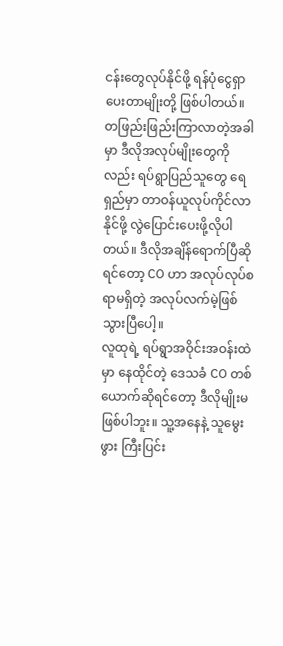ငန်းတွေလုပ်နိုင်ဖို့ ရန်ပုံငွေရှာပေးတာမျိုးတို့ ဖြစ်ပါတယ်။ တဖြည်းဖြည်းကြာလာတဲ့အခါမှာ ဒီလိုအလုပ်မျိုးတွေကိုလည်း ရပ်ရွာပြည်သူတွေ ရေရှည်မှာ တာဝန်ယူလုပ်ကိုင်လာနိုင်ဖို့ လွဲပြောင်းပေးဖို့လိုပါတယ်။ ဒီလိုအချိန်ရောက်ပြီဆိုရင်တော့ CO ဟာ အလုပ်လုပ်စရာမရှိတဲ့ အလုပ်လက်မဲ့ဖြစ်သွားပြီပေါ့။
လူထုရဲ့ ရပ်ရွာအဝိုင်းအဝန်းထဲမှာ နေထိုင်တဲ့ ဒေသခံ CO တစ်ယောက်ဆိုရင်တော့ ဒီလိုမျိုးမဖြစ်ပါဘူး။ သူ့အနေနဲ့ သူမွေးဖွား ကြီးပြင်း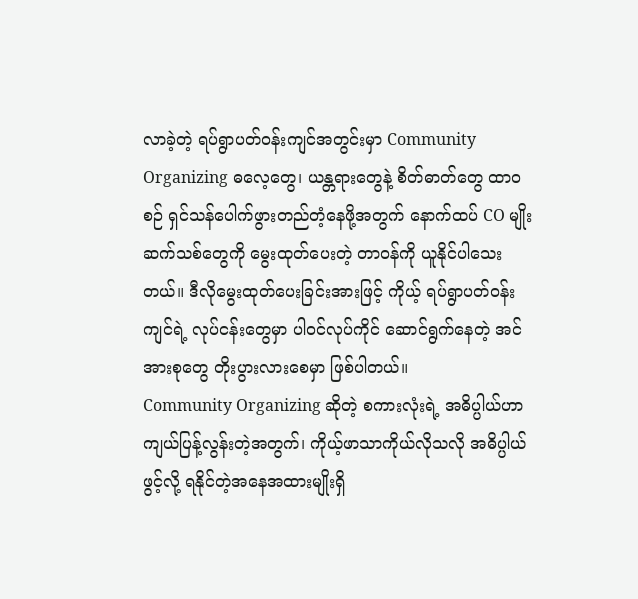လာခဲ့တဲ့ ရပ်ရွာပတ်ဝန်းကျင်အတွင်းမှာ Community Organizing ဓလေ့တွေ၊ ယန္တရားတွေနဲ့ စိတ်ဓာတ်တွေ ထာဝစဉ် ရှင်သန်ပေါက်ဖွားတည်တံ့နေဖို့အတွက် နောက်ထပ် CO မျိုးဆက်သစ်တွေကို မွေးထုတ်ပေးတဲ့ တာဝန်ကို ယူနိုင်ပါသေးတယ်။ ဒီလိုမွေးထုတ်ပေးခြင်းအားဖြင့် ကိုယ့် ရပ်ရွာပတ်ဝန်းကျင်ရဲ့ လုပ်ငန်းတွေမှာ ပါ၀င်လုပ်ကိုင် ဆောင်ရွက်နေတဲ့ အင်အားစုတွေ တိုးပွားလားစေမှာ ဖြစ်ပါတယ်။
Community Organizing ဆိုတဲ့ စကားလုံးရဲ့ အဓိပ္ပါယ်ဟာ ကျယ်ပြန့်လွန်းတဲ့အတွက်၊ ကိုယ့်ဖာသာကိုယ်လိုသလို အဓိပ္ပါယ်ဖွင့်လို့ ရနိုင်တဲ့အနေအထားမျိုးရှိ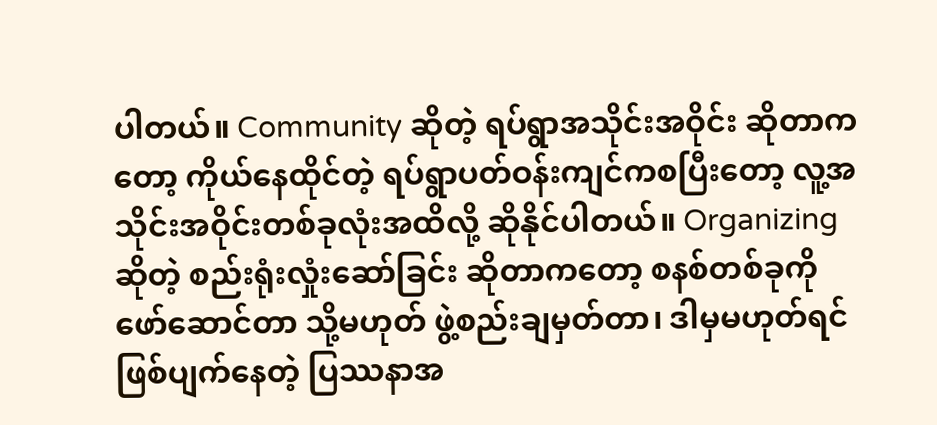ပါတယ်။ Community ဆိုတဲ့ ရပ်ရွာအသိုင်းအဝိုင်း ဆိုတာကတော့ ကိုယ်နေထိုင်တဲ့ ရပ်ရွာပတ်ဝန်းကျင်ကစပြီးတော့ လူ့အသိုင်းအဝိုင်းတစ်ခုလုံးအထိလို့ ဆိုနိုင်ပါတယ်။ Organizing ဆိုတဲ့ စည်းရုံးလှုံးဆော်ခြင်း ဆိုတာကတော့ စနစ်တစ်ခုကို ဖော်ဆောင်တာ သို့မဟုတ် ဖွဲ့စည်းချမှတ်တာ၊ ဒါမှမဟုတ်ရင် ဖြစ်ပျက်နေတဲ့ ပြဿနာအ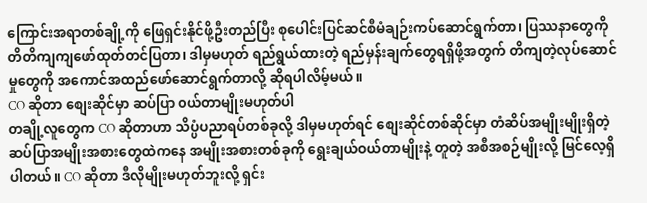ကြောင်းအရာတစ်ချို့ကို ဖြေရှင်းနိုင်ဖို့ဦးတည်ပြီး စုပေါင်းပြင်ဆင်စီမံချဉ်းကပ်ဆောင်ရွက်တာ၊ ပြဿနာတွေကို တိတိကျကျဖော်ထုတ်တင်ပြတာ၊ ဒါမှမဟုတ် ရည်ရွယ်ထားတဲ့ ရည်မှန်းချက်တွေရရှိဖို့အတွက် တိကျတဲ့လုပ်ဆောင်မှုတွေကို အကောင်အထည်ဖော်ဆောင်ရွက်တာလို့ ဆိုရပါလိမ့်မယ်။
CO ဆိုတာ စျေးဆိုင်မှာ ဆပ်ပြာ ၀ယ်တာမျိုးမဟုတ်ပါ
တချို့လူတွေက CO ဆိုတာဟာ သိပ္ပံပညာရပ်တစ်ခုလို့ ဒါမှမဟုတ်ရင် စျေးဆိုင်တစ်ဆိုင်မှာ တံဆိပ်အမျိုးမျိုးရှိတဲ့ ဆပ်ပြာအမျိုးအစားတွေထဲကနေ အမျိုးအစားတစ်ခုကို ရွေးချယ်ဝယ်တာမျိုးနဲ့ တူတဲ့ အစီအစဉ်မျိုးလို့ မြင်လေ့ရှိပါတယ်။ CO ဆိုတာ ဒီလိုမျိုးမဟုတ်ဘူးလို့ ရှင်း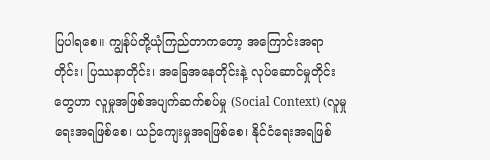ပြပါရစေ။ ကျွန်ုပ်တို့ယုံကြည်တာကတော့ အကြောင်းအရာတိုင်း၊ ပြဿနာတိုင်း၊ အခြေအနေတိုင်းနဲ့ လုပ်ဆောင်မှုတိုင်းတွေဟာ လူမှုအဖြစ်အပျက်ဆက်စပ်မှု (Social Context) (လူမှုရေးအရဖြစ်စေ၊ ယဉ်ကျေးမှုအရဖြစ်စေ၊ နိုင်ငံရေးအရဖြစ်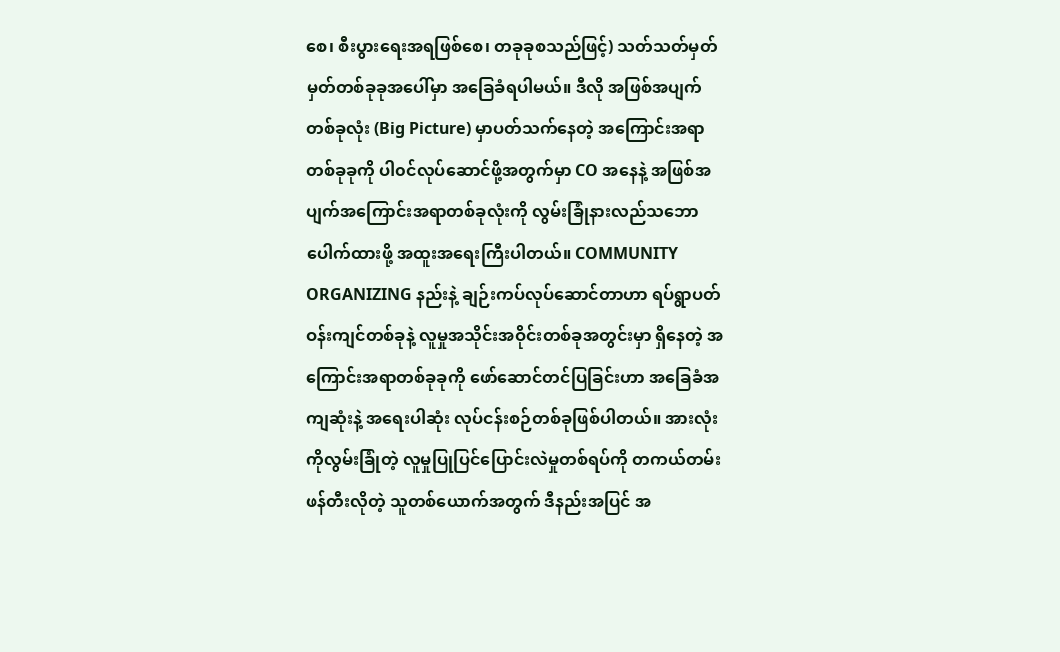စေ၊ စီးပွားရေးအရဖြစ်စေ၊ တခုခုစသည်ဖြင့်) သတ်သတ်မှတ်မှတ်တစ်ခုခုအပေါ်မှာ အခြေခံရပါမယ်။ ဒီလို အဖြစ်အပျက်တစ်ခုလုံး (Big Picture) မှာပတ်သက်နေတဲ့ အကြောင်းအရာတစ်ခုခုကို ပါ၀င်လုပ်ဆောင်ဖို့အတွက်မှာ CO အနေနဲ့ အဖြစ်အပျက်အကြောင်းအရာတစ်ခုလုံးကို လွမ်းခြုံနားလည်သဘောပေါက်ထားဖို့ အထူးအရေးကြီးပါတယ်။ COMMUNITY ORGANIZING နည်းနဲ့ ချဉ်းကပ်လုပ်ဆောင်တာဟာ ရပ်ရွာပတ်ဝန်းကျင်တစ်ခုနဲ့ လူမှုအသိုင်းအဝိုင်းတစ်ခုအတွင်းမှာ ရှိနေတဲ့ အကြောင်းအရာတစ်ခုခုကို ဖော်ဆောင်တင်ပြခြင်းဟာ အခြေခံအကျဆုံးနဲ့ အရေးပါဆုံး လုပ်ငန်းစဉ်တစ်ခုဖြစ်ပါတယ်။ အားလုံးကိုလွမ်းခြုံတဲ့ လူမှုပြုပြင်ပြောင်းလဲမှုတစ်ရပ်ကို တကယ်တမ်း ဖန်တီးလိုတဲ့ သူတစ်ယောက်အတွက် ဒီနည်းအပြင် အ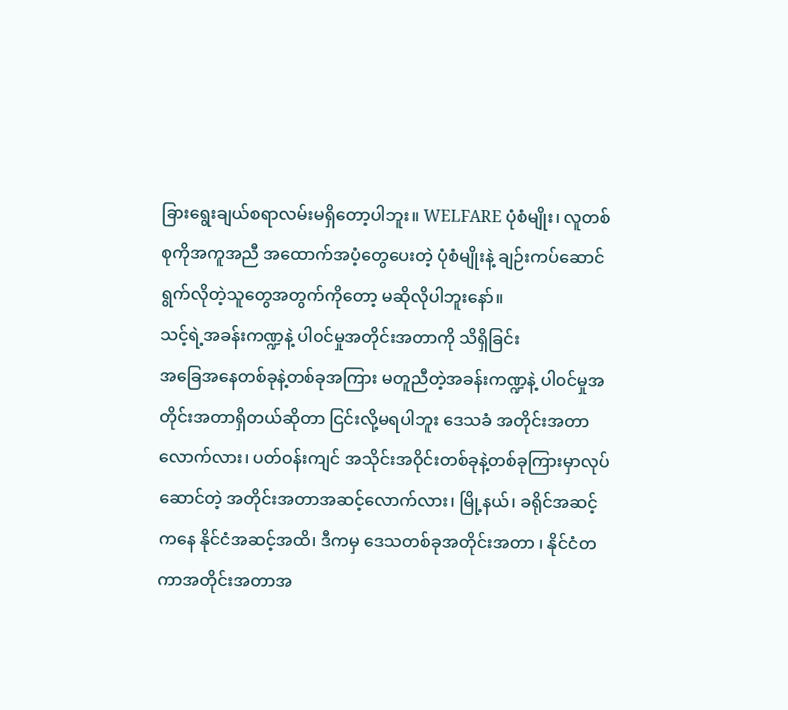ခြားရွေးချယ်စရာလမ်းမရှိတော့ပါဘူး။ WELFARE ပုံစံမျိုး၊ လူတစ်စုကိုအကူအညီ အထောက်အပံ့တွေပေးတဲ့ ပုံစံမျိုးနဲ့ ချဉ်းကပ်ဆောင်ရွက်လိုတဲ့သူတွေအတွက်ကိုတော့ မဆိုလိုပါဘူးနော်။
သင့်ရဲ့အခန်းကဏ္ဍနဲ့ ပါ၀င်မှုအတိုင်းအတာကို သိရှိခြင်း
အခြေအနေတစ်ခုနဲ့တစ်ခုအကြား မတူညီတဲ့အခန်းကဏ္ဍနဲ့ ပါ၀င်မှုအတိုင်းအတာရှိတယ်ဆိုတာ ငြင်းလို့မရပါဘူး ဒေသခံ အတိုင်းအတာလောက်လား၊ ပတ်ဝန်းကျင် အသိုင်းအဝိုင်းတစ်ခုနဲ့တစ်ခုကြားမှာလုပ်ဆောင်တဲ့ အတိုင်းအတာအဆင့်လောက်လား၊ မြို့နယ်၊ ခရိုင်အဆင့်ကနေ နိုင်ငံအဆင့်အထိ၊ ဒီကမှ ဒေသတစ်ခုအတိုင်းအတာ ၊ နိုင်ငံတကာအတိုင်းအတာအ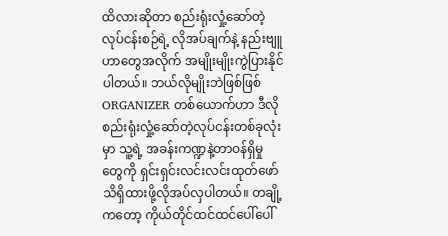ထိလားဆိုတာ စည်းရုံးလှုံ့ဆော်တဲ့လုပ်ငန်းစဉ်ရဲ့ လိုအပ်ချက်နဲ့ နည်းဗျူဟာတွေအလိုက် အမျိုးမျိုးကွဲပြားနိုင်ပါတယ်။ ဘယ်လိုမျိုးဘဲဖြစ်ဖြစ် ORGANIZER တစ်ယောက်ဟာ ဒီလိုစည်းရုံးလှုံ့ဆော်တဲ့လုပ်ငန်းတစ်ခုလုံးမှာ သူ့ရဲ့ အခန်းကဏ္ဍနဲ့တာဝန်ရှိမှုတွေကို ရှင်းရှင်းလင်းလင်းထုတ်ဖော်သိရှိထားဖို့လိုအပ်လှပါတယ်။ တချို့ကတော့ ကိုယ်တိုင်ထင်ထင်ပေါ်ပေါ်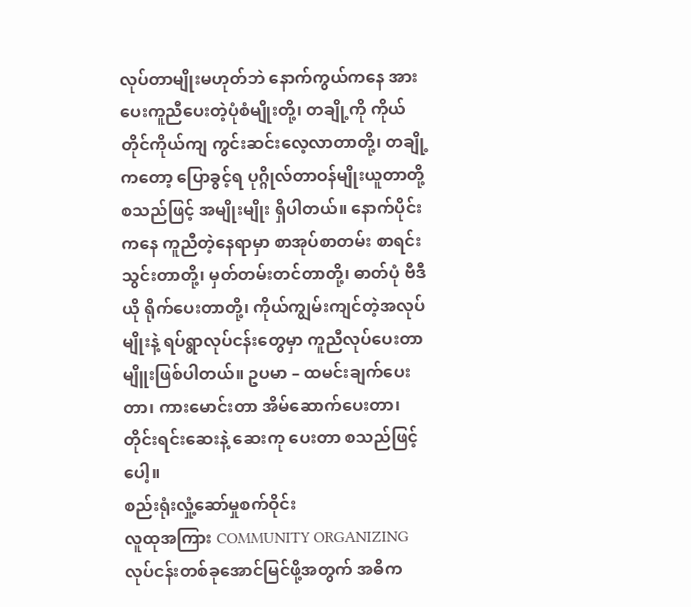လုပ်တာမျိုးမဟုတ်ဘဲ နောက်ကွယ်ကနေ အားပေးကူညီပေးတဲ့ပုံစံမျိုးတို့၊ တချို့ကို ကိုယ်တိုင်ကိုယ်ကျ ကွင်းဆင်းလေ့လာတာတို့၊ တချို့ကတော့ ပြောခွင့်ရ ပုဂ္ဂိုလ်တာဝန်မျိုးယူတာတို့ စသည်ဖြင့် အမျိုးမျိုး ရှိပါတယ်။ နောက်ပိုင်းကနေ ကူညီတဲ့နေရာမှာ စာအုပ်စာတမ်း စာရင်းသွင်းတာတို့၊ မှတ်တမ်းတင်တာတို့၊ ဓာတ်ပုံ ဗီဒီယို ရိုက်ပေးတာတို့၊ ကိုယ်ကျွမ်းကျင်တဲ့အလုပ်မျိုးနဲ့ ရပ်ရွာလုပ်ငန်းတွေမှာ ကူညီလုပ်ပေးတာမျိူးဖြစ်ပါတယ်။ ဥပမာ – ထမင်းချက်ပေးတာ၊ ကားမောင်းတာ အိမ်ဆောက်ပေးတာ၊ တိုင်းရင်းဆေးနဲ့ ဆေးကု ပေးတာ စသည်ဖြင့် ပေါ့။
စည်းရုံးလှုံ့ဆော်မှုစက်ဝိုင်း
လူထုအကြား COMMUNITY ORGANIZING လုပ်ငန်းတစ်ခုအောင်မြင်ဖို့အတွက် အဓိက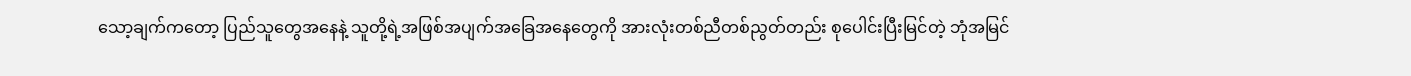သော့ချက်ကတော့ ပြည်သူတွေအနေနဲ့ သူတို့ရဲ့အဖြစ်အပျက်အခြေအနေတွေကို အားလုံးတစ်ညီတစ်ညွတ်တည်း စုပေါင်းပြီးမြင်တဲ့ ဘုံအမြင်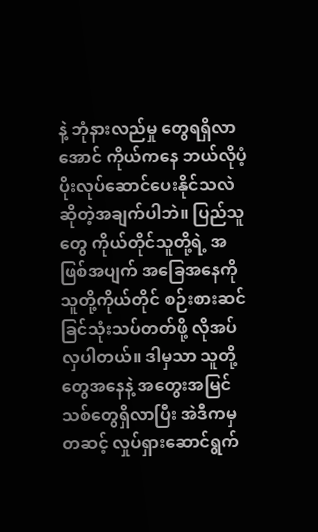နဲ့ ဘုံနားလည်မှု တွေရရှိလာအောင် ကိုယ်ကနေ ဘယ်လိုပံ့ပိုးလုပ်ဆောင်ပေးနိုင်သလဲဆိုတဲ့အချက်ပါဘဲ။ ပြည်သူတွေ ကိုယ်တိုင်သူတို့ရဲ့ အဖြစ်အပျက် အခြေအနေကို သူတို့ကိုယ်တိုင် စဉ်းစားဆင်ခြင်သုံးသပ်တတ်ဖို့ လိုအပ်လှပါတယ်။ ဒါမှသာ သူတို့တွေအနေနဲ့ အတွေးအမြင်သစ်တွေရှိလာပြီး အဲဒီကမှတဆင့် လှုပ်ရှားဆောင်ရွက်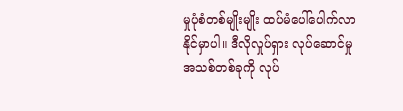မှုပုံစံတစ်မျိုးမျိုး ထပ်မံပေါ်ပေါက်လာနိုင်မှာပါ။ ဒီလိုလှုပ်ရှား လုပ်ဆောင်မှု အသစ်တစ်ခုကို လုပ်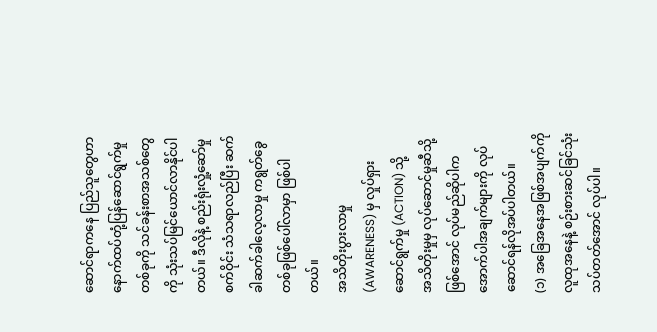ဆောင်ရာကနေ ပြည်သူတွေဟာ နောက်ထပ်တုံ့ပြန်ဆောင်ရွက်မှုတစ်ခုကို သင်ခန်းစာအသစ်တွေကို သုံးသပ်မြင်ယောင်လာနိုင်ပါတယ်။ ဒီလိုနဲ့ စည်းရုံးလှုံ့ဆော်မှုစက်ဝိုင်း သံသရာလည်ပြီး ဆက်ခါဆက်ခါလေ့လာမှု ကရွတ်ခွေတစ်ခုဖြစ်ပေါ်လာမှာ ဖြစ်ပါတယ်။
အသိတိုးပွားလာမှု (AWARENESS) မှ လှုပ်ရှားဆောင်ရွက်မှု (ACTION) သို့
အသိတိုးမှုမှ လုပ်ဆောင်မှုဆီသို့ ဖြစ်အောင် လုပ်မည်ဆိုပါက အောက်ပါအချက်များကို လုပ်ဆောင်ရန်လိုအပ်ပါတယ်။
(၁) အခြေအနေအဖြစ်အပျက်ကို လူထုအနေနဲ့ စဉ်းစားဆင်ခြင်သုံးသပ်တတ်အောင် လုပ်ပါ။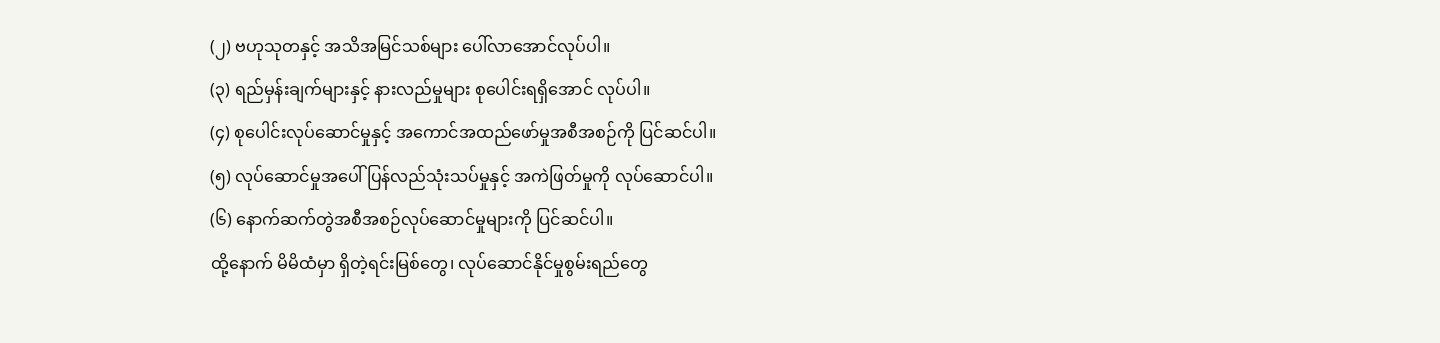(၂) ဗဟုသုတနှင့် အသိအမြင်သစ်များ ပေါ်လာအောင်လုပ်ပါ။
(၃) ရည်မှန်းချက်များနှင့် နားလည်မှုများ စုပေါင်းရရှိအောင် လုပ်ပါ။
(၄) စုပေါင်းလုပ်ဆောင်မှုနှင့် အကောင်အထည်ဖော်မှုအစီအစဉ်ကို ပြင်ဆင်ပါ။
(၅) လုပ်ဆောင်မှုအပေါ် ပြန်လည်သုံးသပ်မှုနှင့် အကဲဖြတ်မှုကို လုပ်ဆောင်ပါ။
(၆) နောက်ဆက်တွဲအစီအစဉ်လုပ်ဆောင်မှုများကို ပြင်ဆင်ပါ။
ထို့နောက် မိမိထံမှာ ရှိတဲ့ရင်းမြစ်တွေ၊ လုပ်ဆောင်နိုင်မှုစွမ်းရည်တွေ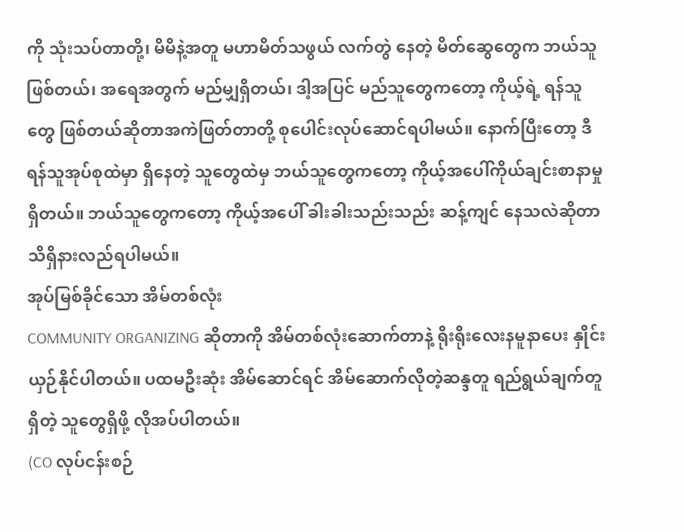ကို သုံးသပ်တာတို့၊ မိမိနဲ့အတူ မဟာမိတ်သဖွယ် လက်တွဲ နေတဲ့ မိတ်ဆွေတွေက ဘယ်သူဖြစ်တယ်၊ အရေအတွက် မည်မျှရှိတယ်၊ ဒါ့အပြင် မည်သူတွေကတော့ ကိုယ့်ရဲ့ ရန်သူတွေ ဖြစ်တယ်ဆိုတာအကဲဖြတ်တာတို့ စုပေါင်းလုပ်ဆောင်ရပါမယ်။ နောက်ပြီးတော့ ဒီရန်သူအုပ်စုထဲမှာ ရှိနေတဲ့ သူတွေထဲမှ ဘယ်သူတွေကတော့ ကိုယ့်အပေါ်ကိုယ်ချင်းစာနာမှုရှိတယ်။ ဘယ်သူတွေကတော့ ကိုယ့်အပေါ် ခါးခါးသည်းသည်း ဆန့်ကျင် နေသလဲဆိုတာ သိရှိနားလည်ရပါမယ်။
အုပ်မြစ်ခိုင်သော အိမ်တစ်လုံး
COMMUNITY ORGANIZING ဆိုတာကို အိမ်တစ်လုံးဆောက်တာနဲ့ ရိုးရိုးလေးနမူနာပေး နှိုင်းယှဉ်နိုင်ပါတယ်။ ပထမဦးဆုံး အိမ်ဆောင်ရင် အိမ်ဆောက်လိုတဲ့ဆန္ဒတူ ရည်ရွယ်ချက်တူရှိတဲ့ သူတွေရှိဖို့ လိုအပ်ပါတယ်။
(CO လုပ်ငန်းစဉ်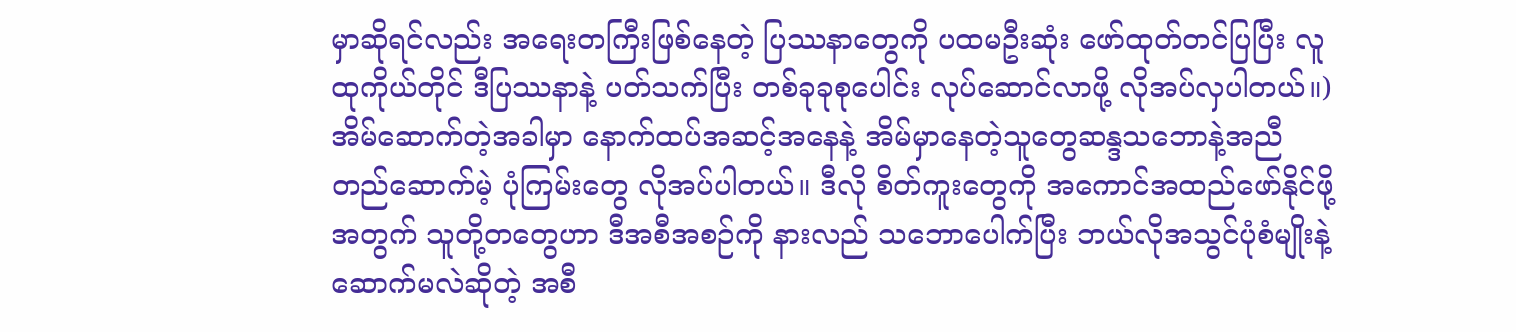မှာဆိုရင်လည်း အရေးတကြီးဖြစ်နေတဲ့ ပြဿနာတွေကို ပထမဦးဆုံး ဖော်ထုတ်တင်ပြပြီး လူထုကိုယ်တိုင် ဒီပြဿနာနဲ့ ပတ်သက်ပြီး တစ်ခုခုစုပေါင်း လုပ်ဆောင်လာဖို့ လိုအပ်လှပါတယ်။)
အိမ်ဆောက်တဲ့အခါမှာ နောက်ထပ်အဆင့်အနေနဲ့ အိမ်မှာနေတဲ့သူတွေဆန္ဒသဘောနဲ့အညီ တည်ဆောက်မဲ့ ပုံကြမ်းတွေ လိုအပ်ပါတယ်။ ဒီလို စိတ်ကူးတွေကို အကောင်အထည်ဖော်နိုင်ဖို့အတွက် သူတို့တတွေဟာ ဒီအစီအစဉ်ကို နားလည် သဘောပေါက်ပြီး ဘယ်လိုအသွင်ပုံစံမျိုးနဲ့ဆောက်မလဲဆိုတဲ့ အစီ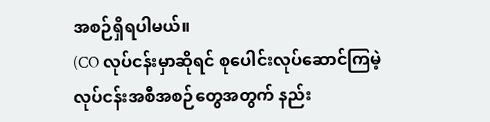အစဉ်ရှိရပါမယ်။
(CO လုပ်ငန်းမှာဆိုရင် စုပေါင်းလုပ်ဆောင်ကြမဲ့ လုပ်ငန်းအစီအစဉ်တွေအတွက် နည်း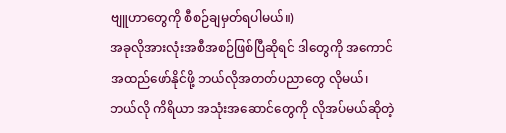ဗျူဟာတွေကို စီစဉ်ချမှတ်ရပါမယ်။)
အခုလိုအားလုံးအစီအစဉ်ဖြစ်ပြီဆိုရင် ဒါတွေကို အကောင်အထည်ဖော်နိုင်ဖို့ ဘယ်လိုအတတ်ပညာတွေ လိုမယ်၊ ဘယ်လို ကိရိယာ အသုံးအဆောင်တွေကို လိုအပ်မယ်ဆိုတဲ့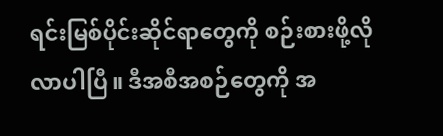ရင်းမြစ်ပိုင်းဆိုင်ရာတွေကို စဉ်းစားဖို့လိုလာပါပြီ။ ဒီအစီအစဉ်တွေကို အ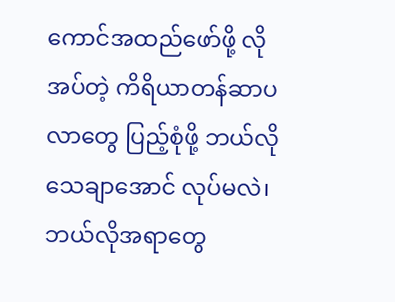ကောင်အထည်ဖော်ဖို့ လိုအပ်တဲ့ ကိရိယာတန်ဆာပလာတွေ ပြည့်စုံဖို့ ဘယ်လိုသေချာအောင် လုပ်မလဲ၊ ဘယ်လိုအရာတွေ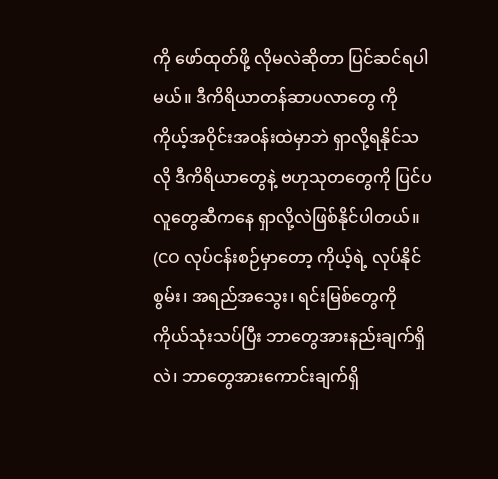ကို ဖော်ထုတ်ဖို့ လိုမလဲဆိုတာ ပြင်ဆင်ရပါမယ်။ ဒီကိရိယာတန်ဆာပလာတွေ ကို ကိုယ့်အဝိုင်းအဝန်းထဲမှာဘဲ ရှာလို့ရနိုင်သလို ဒီကိရိယာတွေနဲ့ ဗဟုသုတတွေကို ပြင်ပလူတွေဆီကနေ ရှာလို့လဲဖြစ်နိုင်ပါတယ်။
(CO လုပ်ငန်းစဉ်မှာတော့ ကိုယ့်ရဲ့ လုပ်နိုင်စွမ်း၊ အရည်အသွေး၊ ရင်းမြစ်တွေကို ကိုယ်သုံးသပ်ပြီး ဘာတွေအားနည်းချက်ရှိလဲ၊ ဘာတွေအားကောင်းချက်ရှိ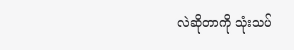လဲဆိုတာကို သုံးသပ်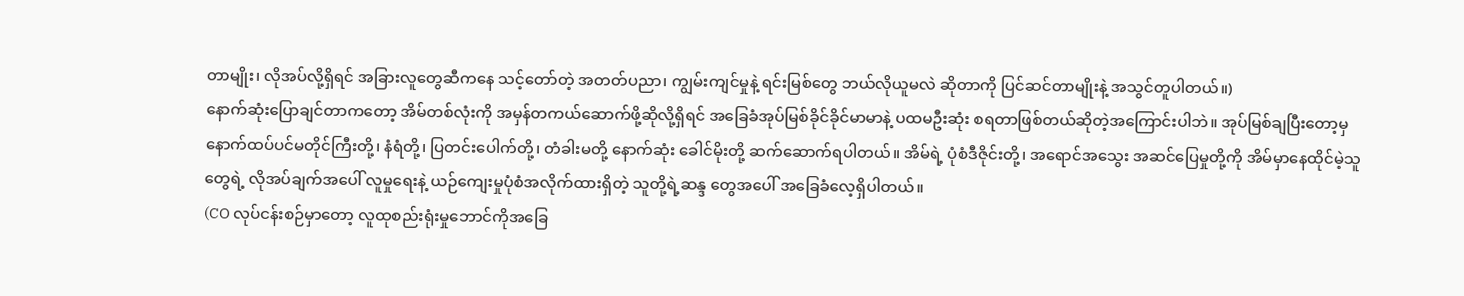တာမျိုး၊ လိုအပ်လို့ရှိရင် အခြားလူတွေဆီကနေ သင့်တော်တဲ့ အတတ်ပညာ၊ ကျွမ်းကျင်မှုနဲ့ ရင်းမြစ်တွေ ဘယ်လိုယူမလဲ ဆိုတာကို ပြင်ဆင်တာမျိုးနဲ့ အသွင်တူပါတယ်။)
နောက်ဆုံးပြောချင်တာကတော့ အိမ်တစ်လုံးကို အမှန်တကယ်ဆောက်ဖို့ဆိုလို့ရှိရင် အခြေခံအုပ်မြစ်ခိုင်ခိုင်မာမာနဲ့ ပထမဦးဆုံး စရတာဖြစ်တယ်ဆိုတဲ့အကြောင်းပါဘဲ။ အုပ်မြစ်ချပြီးတော့မှ နောက်ထပ်ပင်မတိုင်ကြီးတို့၊ နံရံတို့၊ ပြတင်းပေါက်တို့၊ တံခါးမတို့ နောက်ဆုံး ခေါင်မိုးတို့ ဆက်ဆောက်ရပါတယ်။ အိမ်ရဲ့ ပုံစံဒီဇိုင်းတို့၊ အရောင်အသွေး အဆင်ပြေမှုတို့ကို အိမ်မှာနေထိုင်မဲ့သူ တွေရဲ့ လိုအပ်ချက်အပေါ် လူမှုရေးနဲ့ ယဉ်ကျေးမှုပုံစံအလိုက်ထားရှိတဲ့ သူတို့ရဲ့ဆန္ဒ တွေအပေါ် အခြေခံလေ့ရှိပါတယ်။
(CO လုပ်ငန်းစဉ်မှာတော့ လူထုစည်းရုံးမှုဘောင်ကိုအခြေ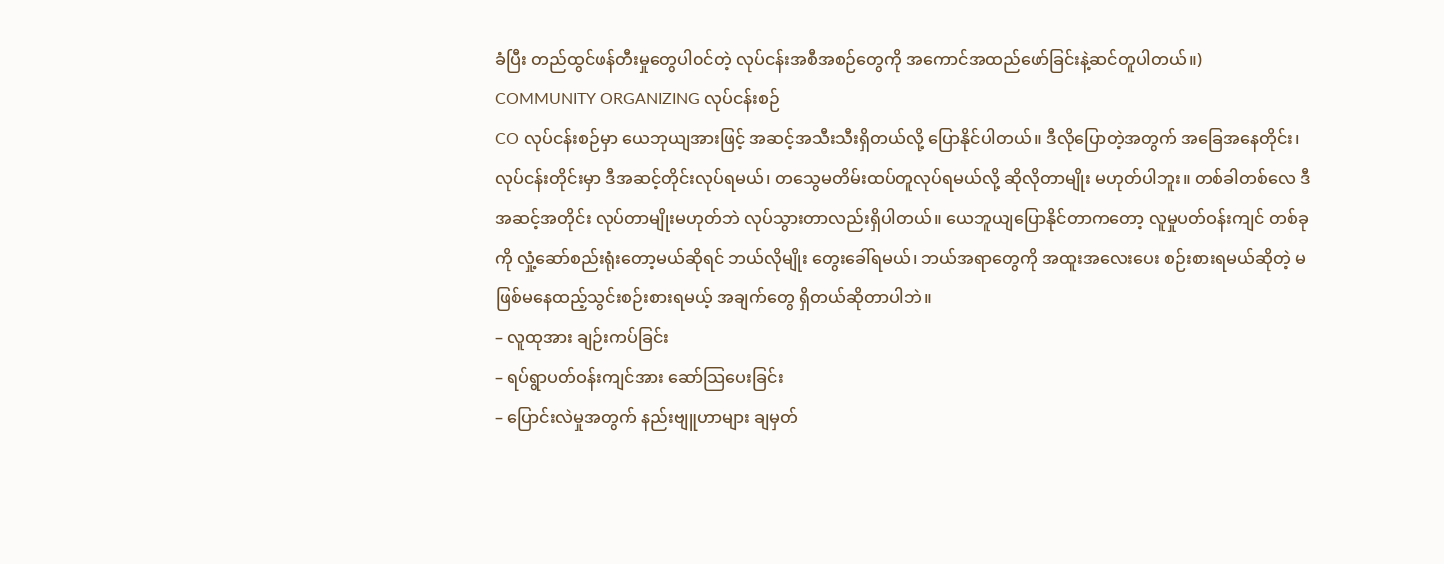ခံပြီး တည်ထွင်ဖန်တီးမှုတွေပါ၀င်တဲ့ လုပ်ငန်းအစီအစဉ်တွေကို အကောင်အထည်ဖော်ခြင်းနဲ့ဆင်တူပါတယ်။)
COMMUNITY ORGANIZING လုပ်ငန်းစဉ်
CO လုပ်ငန်းစဉ်မှာ ယေဘုယျအားဖြင့် အဆင့်အသီးသီးရှိတယ်လို့ ပြောနိုင်ပါတယ်။ ဒီလိုပြောတဲ့အတွက် အခြေအနေတိုင်း၊ လုပ်ငန်းတိုင်းမှာ ဒီအဆင့်တိုင်းလုပ်ရမယ်၊ တသွေမတိမ်းထပ်တူလုပ်ရမယ်လို့ ဆိုလိုတာမျိုး မဟုတ်ပါဘူး။ တစ်ခါတစ်လေ ဒီအဆင့်အတိုင်း လုပ်တာမျိုးမဟုတ်ဘဲ လုပ်သွားတာလည်းရှိပါတယ်။ ယေဘူယျပြောနိုင်တာကတော့ လူမှုပတ်ဝန်းကျင် တစ်ခုကို လှုံ့ဆော်စည်းရုံးတော့မယ်ဆိုရင် ဘယ်လိုမျိုး တွေးခေါ်ရမယ်၊ ဘယ်အရာတွေကို အထူးအလေးပေး စဉ်းစားရမယ်ဆိုတဲ့ မဖြစ်မနေထည့်သွင်းစဉ်းစားရမယ့် အချက်တွေ ရှိတယ်ဆိုတာပါဘဲ။
– လူထုအား ချဉ်းကပ်ခြင်း
– ရပ်ရွာပတ်ဝန်းကျင်အား ဆော်သြပေးခြင်း
– ပြောင်းလဲမှုအတွက် နည်းဗျူဟာများ ချမှတ်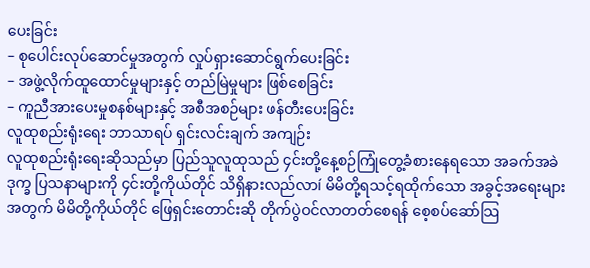ပေးခြင်း
– စုပေါင်းလုပ်ဆောင်မှုအတွက် လှုပ်ရှားဆောင်ရွက်ပေးခြင်း
– အဖွဲ့လိုက်ထူထောင်မှုများနှင့် တည်မြဲမှုများ ဖြစ်စေခြင်း
– ကူညီအားပေးမှုစနစ်များနှင့် အစီအစဉ်များ ဖန်တီးပေးခြင်း
လူထုစည်းရုံးရေး ဘာသာရပ် ရှင်းလင်းချက် အကျဉ်း
လူထုစည်းရုံးရေးဆိုသည်မှာ ပြည်သူလူထုသည် ၄င်းတို့နေ့စဉ်ကြုံတွေ့ခံစားနေရသော အခက်အခဲ ဒုက္ခ ပြသနာများကို ၄င်းတို့ကိုယ်တိုင် သိရှိနားလည်လာí မိမိတို့ရသင့်ရထိုက်သော အခွင့်အရေးများအတွက် မိမိတို့ကိုယ်တိုင် ဖြေရှင်းတောင်းဆို တိုက်ပွဲဝင်လာတတ်စေရန် စေ့စပ်ဆော်သြ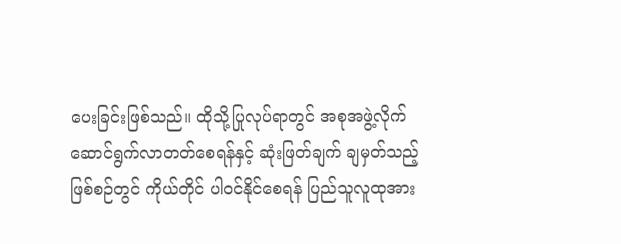ပေးခြင်းဖြစ်သည်။ ထိုသို့ပြုလုပ်ရာတွင် အစုအဖွဲ့လိုက် ဆောင်ရွက်လာတတ်စေရန်နှင့် ဆုံးဖြတ်ချက် ချမှတ်သည့် ဖြစ်စဉ်တွင် ကိုယ်တိုင် ပါ၀င်နိုင်စေရန် ပြည်သူလူထုအား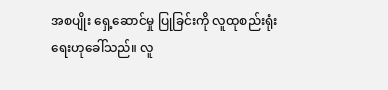အစပျိုး ရှေ့ဆောင်မှု ပြုခြင်းကို လူထုစည်းရုံးရေးဟုခေါ်သည်။ လူ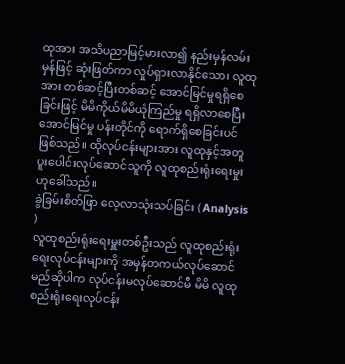ထုအား အသိပညာမြင့်မားလာ၍ နည်းမှန်လမ်းမှန်ဖြင့် ဆုံးဖြတ်ကာ လှုပ်ရှားလာနိုင်သော၊ လူထုအား တစ်ဆင့်ပြီးတစ်ဆင့် အောင်မြင်မှုရရှိစေခြင်းဖြင့် မိမိကိုယ်မိမိယုံကြည်မှု ရရှိလာစေပြီး အောင်မြင်မှု ပန်းတိုင်ကို ရောက်ရှိစေခြင်းပင် ဖြစ်သည်။ ထိုလုပ်ငန်းများအား လူထုနှင့်အတူ ပူးပေါင်းလုပ်ဆောင်သူကို လူထုစည်းရုံးရေးမှုးဟုခေါ်သည်။
ခွဲခြမ်းစိတ်ဖြာ လေ့လာသုံးသပ်ခြင်း ( Analysis )
လူထုစည်းရုံးရေးမှူးတစ်ဦးသည် လူထုစည်းရုံးရေးလုပ်ငန်းများကို အမှန်တကယ်လုပ်ဆောင်မည်ဆိုပါက လုပ်ငန်းမလုပ်ဆောင်မီ မိမိ လူထုစည်းရုံးရေးလုပ်ငန်း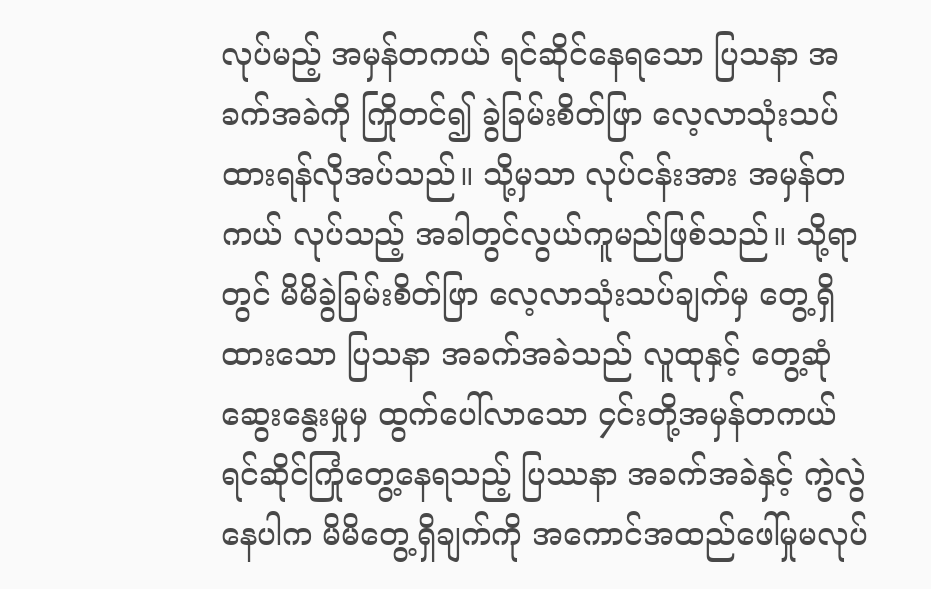လုပ်မည့် အမှန်တကယ် ရင်ဆိုင်နေရသော ပြသနာ အခက်အခဲကို ကြိုတင်၍ ခွဲခြမ်းစိတ်ဖြာ လေ့လာသုံးသပ်ထားရန်လိုအပ်သည်။ သို့မှသာ လုပ်ငန်းအား အမှန်တကယ် လုပ်သည့် အခါတွင်လွယ်ကူမည်ဖြစ်သည်။ သို့ရာတွင် မိမိခွဲခြမ်းစိတ်ဖြာ လေ့လာသုံးသပ်ချက်မှ တွေ့ရှိထားသော ပြသနာ အခက်အခဲသည် လူထုနှင့် တွေ့ဆုံဆွေးနွေးမှုမှ ထွက်ပေါ်လာသော ၄င်းတို့အမှန်တကယ် ရင်ဆိုင်ကြုံတွေ့နေရသည့် ပြဿနာ အခက်အခဲနှင့် ကွဲလွဲနေပါက မိမိတွေ့ရှိချက်ကို အကောင်အထည်ဖေါ်မှုမလုပ်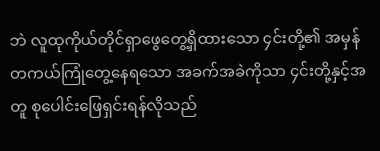ဘဲ လူထုကိုယ်တိုင်ရှာဖွေတွေ့ရှိထားသော ၄င်းတို့၏ အမှန်တကယ်ကြုံတွေ့နေရသော အခက်အခဲကိုသာ ၄င်းတို့နှင့်အတူ စုပေါင်းဖြေရှင်းရန်လိုသည်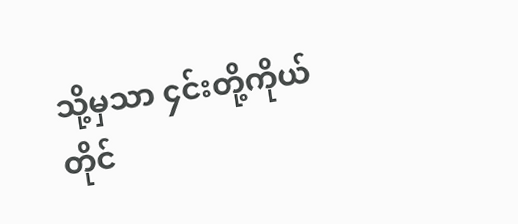သို့မှသာ ၄င်းတို့ကိုယ်တိုင်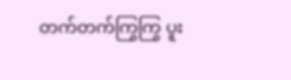တက်တက်ကြွကြွ ပူး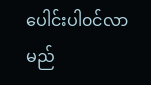ပေါင်းပါ၀င်လာမည်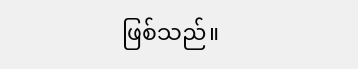ဖြစ်သည်။